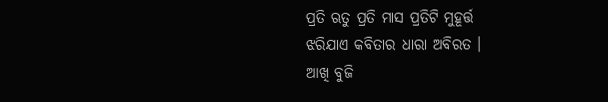ପ୍ରତି ଋତୁ ପ୍ରତି ମାସ ପ୍ରତିଟି ମୁହୂର୍ତ୍ତ
ଝରିଯାଏ କବିତାର ଧାରା ଅବିରତ ।
ଆଖି ବୁଜି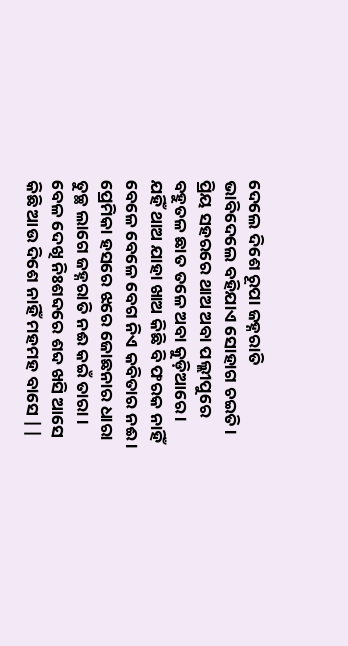ଦେଲେ ଦିଶେ ରୂପା ଜହ୍ନରାତି
ଭାବିଦେଲେ ବହିଯାଏ ସୋହାଗ ଚଇତି ।
ପ୍ରିୟ ସହରରେ ଥାଅ ଅବା ପଲ୍ଲୀପୁରେ
ବହୁତଳ ଛାତ ତଳେ ଅବା କୁଡ଼ିଆରେ ।
ଯହିଁ ଥାଅ ଯାହା ଖାଅ କିଛି ବି ଫରକ ନାହିଁ
ବେଳେ ବେଳେ ବେଗ ନିଏ କବିତାର ନଈ ।
ପ୍ରେମିକା ହସରେ ଝରେ ଜୋଛନାର ଧାରା
ତୁଚ୍ଛ ଲାଗେ ଜହ୍ନରାତି ନଈ କଇଁ ତାରା ।
ବେଳ ଦେଖି ନିଃଶବ୍ଦରେ ଶବ୍ଦ ଖସି ଆସେ
କିଛି ଆଉ ଦିଶେ ନାହିଁ ମହମହ ବାସେ ||